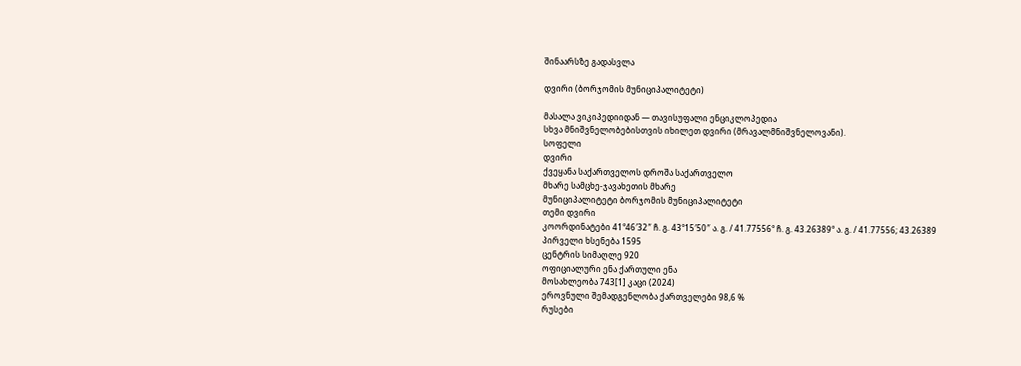შინაარსზე გადასვლა

დვირი (ბორჯომის მუნიციპალიტეტი)

მასალა ვიკიპედიიდან — თავისუფალი ენციკლოპედია
სხვა მნიშვნელობებისთვის იხილეთ დვირი (მრავალმნიშვნელოვანი).
სოფელი
დვირი
ქვეყანა საქართველოს დროშა საქართველო
მხარე სამცხე-ჯავახეთის მხარე
მუნიციპალიტეტი ბორჯომის მუნიციპალიტეტი
თემი დვირი
კოორდინატები 41°46′32″ ჩ. გ. 43°15′50″ ა. გ. / 41.77556° ჩ. გ. 43.26389° ა. გ. / 41.77556; 43.26389
პირველი ხსენება 1595
ცენტრის სიმაღლე 920
ოფიციალური ენა ქართული ენა
მოსახლეობა 743[1] კაცი (2024)
ეროვნული შემადგენლობა ქართველები 98,6 %
რუსები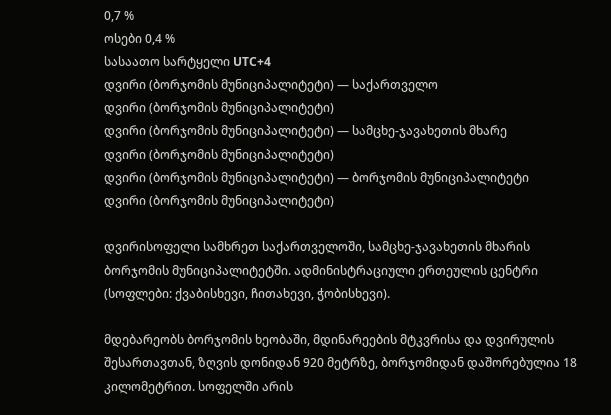0,7 %
ოსები 0,4 %
სასაათო სარტყელი UTC+4
დვირი (ბორჯომის მუნიციპალიტეტი) — საქართველო
დვირი (ბორჯომის მუნიციპალიტეტი)
დვირი (ბორჯომის მუნიციპალიტეტი) — სამცხე-ჯავახეთის მხარე
დვირი (ბორჯომის მუნიციპალიტეტი)
დვირი (ბორჯომის მუნიციპალიტეტი) — ბორჯომის მუნიციპალიტეტი
დვირი (ბორჯომის მუნიციპალიტეტი)

დვირისოფელი სამხრეთ საქართველოში, სამცხე-ჯავახეთის მხარის ბორჯომის მუნიციპალიტეტში. ადმინისტრაციული ერთეულის ცენტრი (სოფლები: ქვაბისხევი, ჩითახევი, ჭობისხევი).

მდებარეობს ბორჯომის ხეობაში, მდინარეების მტკვრისა და დვირულის შესართავთან, ზღვის დონიდან 920 მეტრზე, ბორჯომიდან დაშორებულია 18 კილომეტრით. სოფელში არის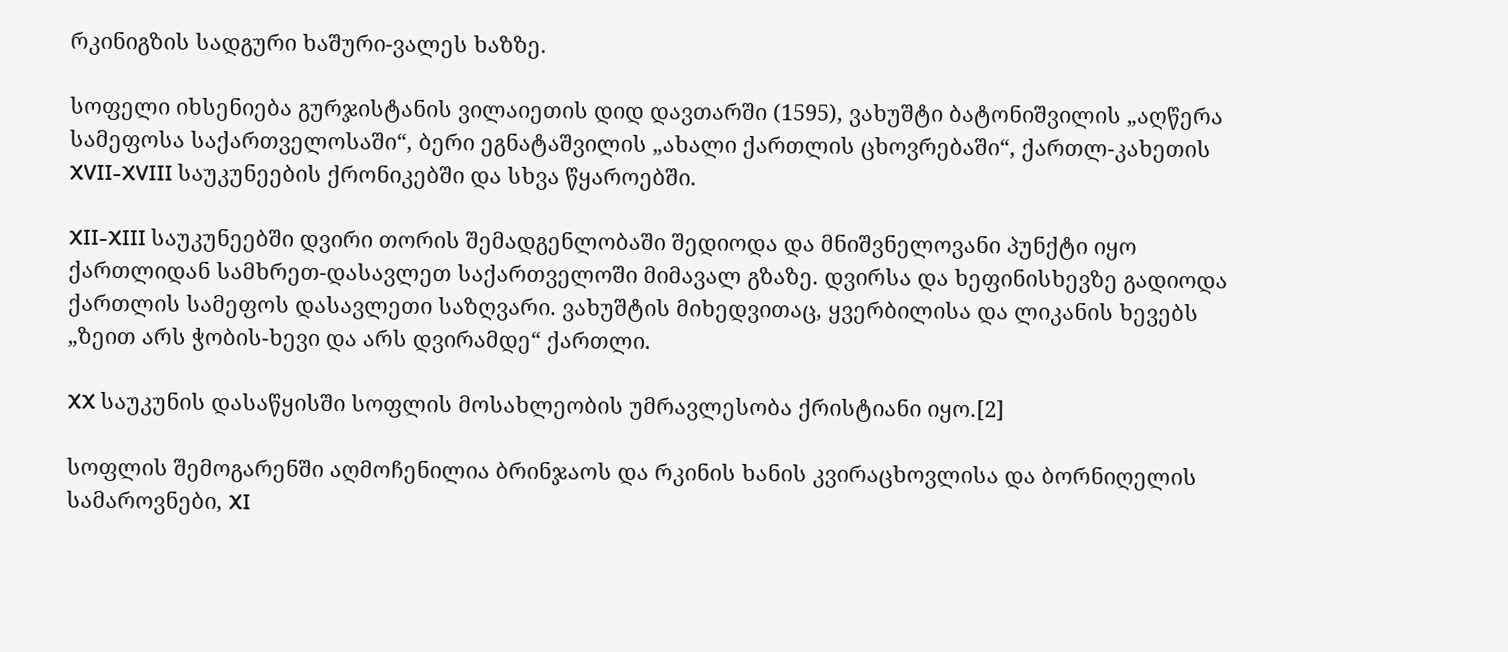რკინიგზის სადგური ხაშური-ვალეს ხაზზე.

სოფელი იხსენიება გურჯისტანის ვილაიეთის დიდ დავთარში (1595), ვახუშტი ბატონიშვილის „აღწერა სამეფოსა საქართველოსაში“, ბერი ეგნატაშვილის „ახალი ქართლის ცხოვრებაში“, ქართლ-კახეთის XVII-XVIII საუკუნეების ქრონიკებში და სხვა წყაროებში.

XII-XIII საუკუნეებში დვირი თორის შემადგენლობაში შედიოდა და მნიშვნელოვანი პუნქტი იყო ქართლიდან სამხრეთ-დასავლეთ საქართველოში მიმავალ გზაზე. დვირსა და ხეფინისხევზე გადიოდა ქართლის სამეფოს დასავლეთი საზღვარი. ვახუშტის მიხედვითაც, ყვერბილისა და ლიკანის ხევებს „ზეით არს ჭობის-ხევი და არს დვირამდე“ ქართლი.

XX საუკუნის დასაწყისში სოფლის მოსახლეობის უმრავლესობა ქრისტიანი იყო.[2]

სოფლის შემოგარენში აღმოჩენილია ბრინჯაოს და რკინის ხანის კვირაცხოვლისა და ბორნიღელის სამაროვნები, XI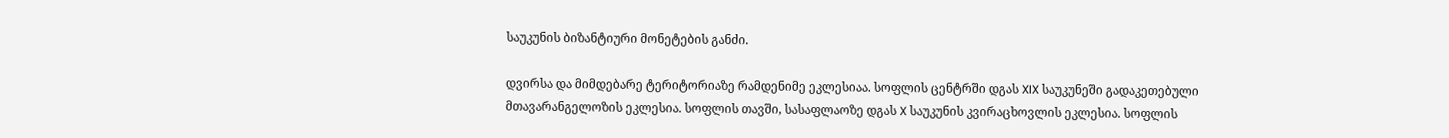საუკუნის ბიზანტიური მონეტების განძი.

დვირსა და მიმდებარე ტერიტორიაზე რამდენიმე ეკლესიაა. სოფლის ცენტრში დგას XIX საუკუნეში გადაკეთებული მთავარანგელოზის ეკლესია. სოფლის თავში, სასაფლაოზე დგას X საუკუნის კვირაცხოვლის ეკლესია. სოფლის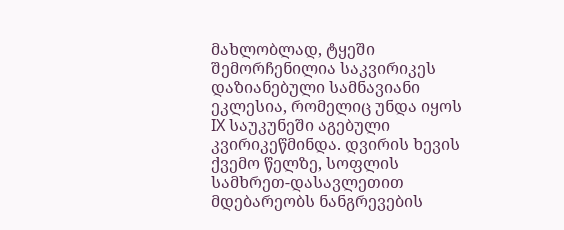მახლობლად, ტყეში შემორჩენილია საკვირიკეს დაზიანებული სამნავიანი ეკლესია, რომელიც უნდა იყოს IX საუკუნეში აგებული კვირიკეწმინდა. დვირის ხევის ქვემო წელზე, სოფლის სამხრეთ-დასავლეთით მდებარეობს ნანგრევების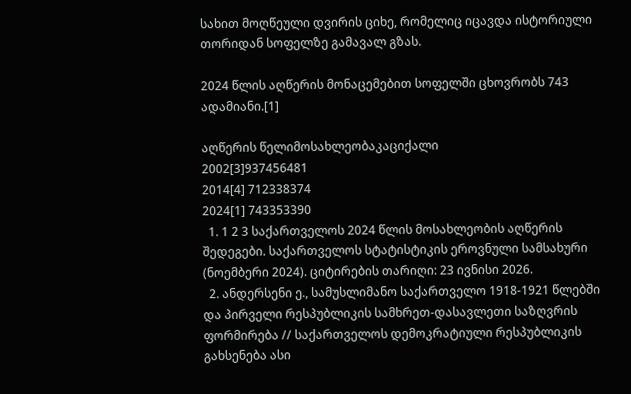სახით მოღწეული დვირის ციხე, რომელიც იცავდა ისტორიული თორიდან სოფელზე გამავალ გზას.

2024 წლის აღწერის მონაცემებით სოფელში ცხოვრობს 743 ადამიანი.[1]

აღწერის წელიმოსახლეობაკაციქალი
2002[3]937456481
2014[4] 712338374
2024[1] 743353390
  1. 1 2 3 საქართველოს 2024 წლის მოსახლეობის აღწერის შედეგები. საქართველოს სტატისტიკის ეროვნული სამსახური (ნოემბერი 2024). ციტირების თარიღი: 23 ივნისი 2026.
  2. ანდერსენი ე., სამუსლიმანო საქართველო 1918-1921 წლებში და პირველი რესპუბლიკის სამხრეთ-დასავლეთი საზღვრის ფორმირება // საქართველოს დემოკრატიული რესპუბლიკის გახსენება ასი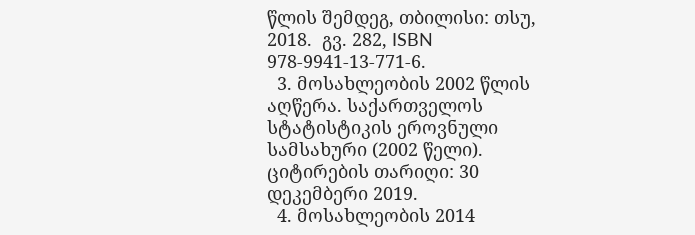წლის შემდეგ, თბილისი: თსუ, 2018.  გვ. 282, ISBN 978-9941-13-771-6.
  3. მოსახლეობის 2002 წლის აღწერა. საქართველოს სტატისტიკის ეროვნული სამსახური (2002 წელი). ციტირების თარიღი: 30 დეკემბერი 2019.
  4. მოსახლეობის 2014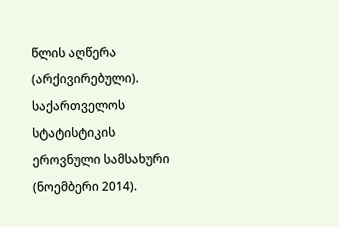წლის აღწერა (არქივირებული). საქართველოს სტატისტიკის ეროვნული სამსახური (ნოემბერი 2014).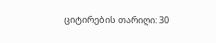ციტირების თარიღი: 30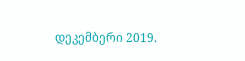დეკემბერი 2019.